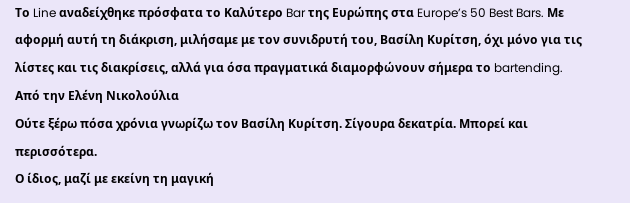Το Line αναδείχθηκε πρόσφατα το Καλύτερο Bar της Ευρώπης στα Europe’s 50 Best Bars. Με αφορμή αυτή τη διάκριση, μιλήσαμε με τον συνιδρυτή του, Βασίλη Κυρίτση, όχι μόνο για τις λίστες και τις διακρίσεις, αλλά για όσα πραγματικά διαμορφώνουν σήμερα το bartending.
Από την Ελένη Νικολούλια
Ούτε ξέρω πόσα χρόνια γνωρίζω τον Βασίλη Κυρίτση. Σίγουρα δεκατρία. Μπορεί και περισσότερα.
Ο ίδιος, μαζί με εκείνη τη μαγική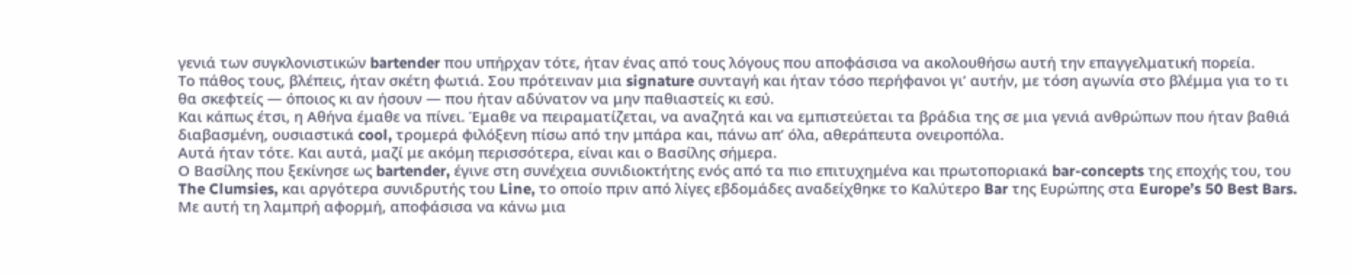γενιά των συγκλονιστικών bartender που υπήρχαν τότε, ήταν ένας από τους λόγους που αποφάσισα να ακολουθήσω αυτή την επαγγελματική πορεία.
Το πάθος τους, βλέπεις, ήταν σκέτη φωτιά. Σου πρότειναν μια signature συνταγή και ήταν τόσο περήφανοι γι’ αυτήν, με τόση αγωνία στο βλέμμα για το τι θα σκεφτείς — όποιος κι αν ήσουν — που ήταν αδύνατον να μην παθιαστείς κι εσύ.
Και κάπως έτσι, η Αθήνα έμαθε να πίνει. Έμαθε να πειραματίζεται, να αναζητά και να εμπιστεύεται τα βράδια της σε μια γενιά ανθρώπων που ήταν βαθιά διαβασμένη, ουσιαστικά cool, τρομερά φιλόξενη πίσω από την μπάρα και, πάνω απ’ όλα, αθεράπευτα ονειροπόλα.
Αυτά ήταν τότε. Και αυτά, μαζί με ακόμη περισσότερα, είναι και ο Βασίλης σήμερα.
Ο Βασίλης που ξεκίνησε ως bartender, έγινε στη συνέχεια συνιδιοκτήτης ενός από τα πιο επιτυχημένα και πρωτοποριακά bar-concepts της εποχής του, του The Clumsies, και αργότερα συνιδρυτής του Line, το οποίο πριν από λίγες εβδομάδες αναδείχθηκε το Καλύτερο Bar της Ευρώπης στα Europe’s 50 Best Bars.
Με αυτή τη λαμπρή αφορμή, αποφάσισα να κάνω μια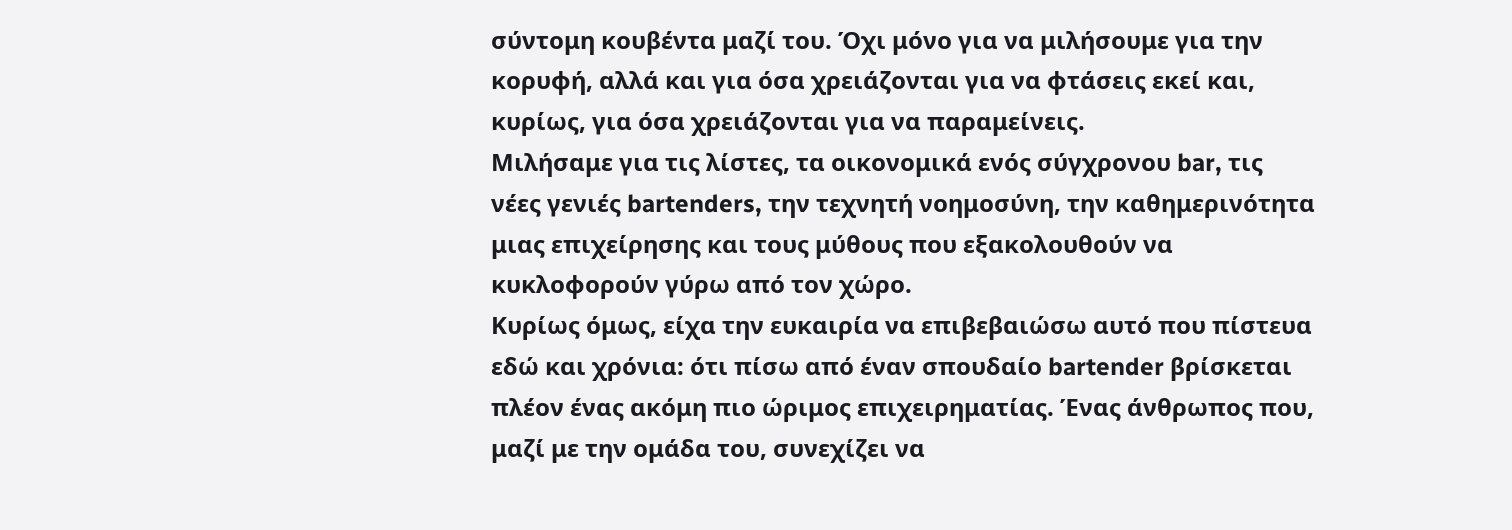σύντομη κουβέντα μαζί του. Όχι μόνο για να μιλήσουμε για την κορυφή, αλλά και για όσα χρειάζονται για να φτάσεις εκεί και, κυρίως, για όσα χρειάζονται για να παραμείνεις.
Μιλήσαμε για τις λίστες, τα οικονομικά ενός σύγχρονου bar, τις νέες γενιές bartenders, την τεχνητή νοημοσύνη, την καθημερινότητα μιας επιχείρησης και τους μύθους που εξακολουθούν να κυκλοφορούν γύρω από τον χώρο.
Κυρίως όμως, είχα την ευκαιρία να επιβεβαιώσω αυτό που πίστευα εδώ και χρόνια: ότι πίσω από έναν σπουδαίο bartender βρίσκεται πλέον ένας ακόμη πιο ώριμος επιχειρηματίας. Ένας άνθρωπος που, μαζί με την ομάδα του, συνεχίζει να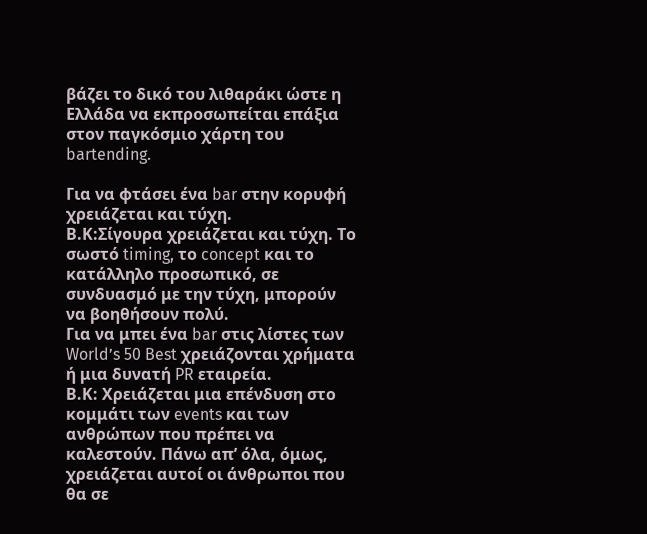βάζει το δικό του λιθαράκι ώστε η Ελλάδα να εκπροσωπείται επάξια στον παγκόσμιο χάρτη του bartending.

Για να φτάσει ένα bar στην κορυφή χρειάζεται και τύχη.
Β.Κ:Σίγουρα χρειάζεται και τύχη. Το σωστό timing, το concept και το κατάλληλο προσωπικό, σε συνδυασμό με την τύχη, μπορούν να βοηθήσουν πολύ.
Για να μπει ένα bar στις λίστες των World’s 50 Best χρειάζονται χρήματα ή μια δυνατή PR εταιρεία.
Β.Κ: Χρειάζεται μια επένδυση στο κομμάτι των events και των ανθρώπων που πρέπει να καλεστούν. Πάνω απ’ όλα, όμως, χρειάζεται αυτοί οι άνθρωποι που θα σε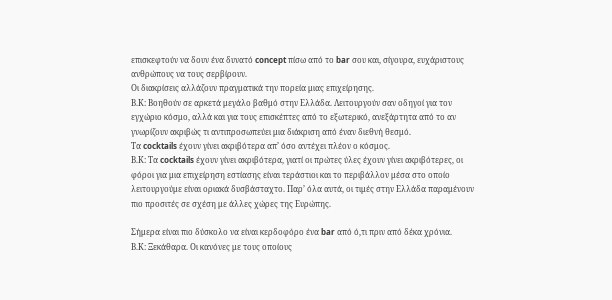επισκεφτούν να δουν ένα δυνατό concept πίσω από το bar σου και, σίγουρα, ευχάριστους ανθρώπους να τους σερβίρουν.
Οι διακρίσεις αλλάζουν πραγματικά την πορεία μιας επιχείρησης.
Β.Κ: Βοηθούν σε αρκετά μεγάλο βαθμό στην Ελλάδα. Λειτουργούν σαν οδηγοί για τον εγχώριο κόσμο, αλλά και για τους επισκέπτες από το εξωτερικό, ανεξάρτητα από το αν γνωρίζουν ακριβώς τι αντιπροσωπεύει μια διάκριση από έναν διεθνή θεσμό.
Τα cocktails έχουν γίνει ακριβότερα απ’ όσο αντέχει πλέον ο κόσμος.
Β.Κ: Τα cocktails έχουν γίνει ακριβότερα, γιατί οι πρώτες ύλες έχουν γίνει ακριβότερες, οι φόροι για μια επιχείρηση εστίασης είναι τεράστιοι και το περιβάλλον μέσα στο οποίο λειτουργούμε είναι οριακά δυσβάσταχτο. Παρ’ όλα αυτά, οι τιμές στην Ελλάδα παραμένουν πιο προσιτές σε σχέση με άλλες χώρες της Ευρώπης.

Σήμερα είναι πιο δύσκολο να είναι κερδοφόρο ένα bar από ό,τι πριν από δέκα χρόνια.
Β.Κ: Ξεκάθαρα. Οι κανόνες με τους οποίους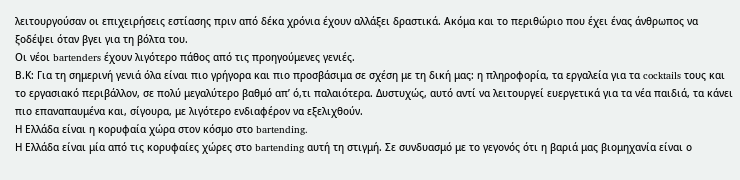λειτουργούσαν οι επιχειρήσεις εστίασης πριν από δέκα χρόνια έχουν αλλάξει δραστικά. Ακόμα και το περιθώριο που έχει ένας άνθρωπος να ξοδέψει όταν βγει για τη βόλτα του.
Οι νέοι bartenders έχουν λιγότερο πάθος από τις προηγούμενες γενιές.
Β.Κ: Για τη σημερινή γενιά όλα είναι πιο γρήγορα και πιο προσβάσιμα σε σχέση με τη δική μας: η πληροφορία, τα εργαλεία για τα cocktails τους και το εργασιακό περιβάλλον, σε πολύ μεγαλύτερο βαθμό απ’ ό,τι παλαιότερα. Δυστυχώς, αυτό αντί να λειτουργεί ευεργετικά για τα νέα παιδιά, τα κάνει πιο επαναπαυμένα και, σίγουρα, με λιγότερο ενδιαφέρον να εξελιχθούν.
Η Ελλάδα είναι η κορυφαία χώρα στον κόσμο στο bartending.
Η Ελλάδα είναι μία από τις κορυφαίες χώρες στο bartending αυτή τη στιγμή. Σε συνδυασμό με το γεγονός ότι η βαριά μας βιομηχανία είναι ο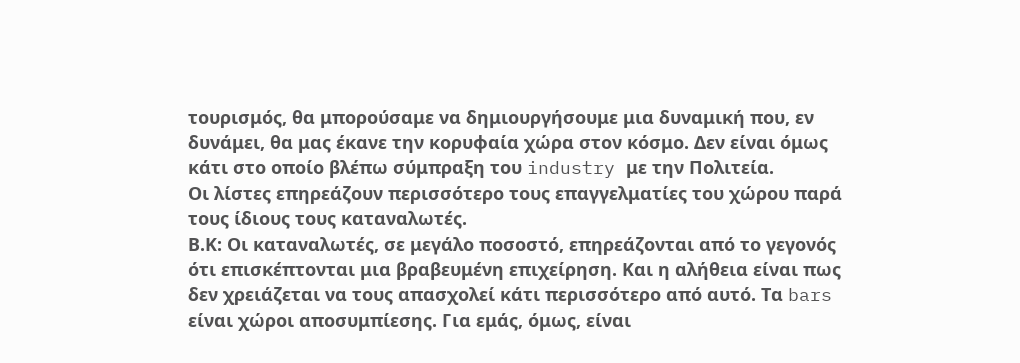τουρισμός, θα μπορούσαμε να δημιουργήσουμε μια δυναμική που, εν δυνάμει, θα μας έκανε την κορυφαία χώρα στον κόσμο. Δεν είναι όμως κάτι στο οποίο βλέπω σύμπραξη του industry με την Πολιτεία.
Οι λίστες επηρεάζουν περισσότερο τους επαγγελματίες του χώρου παρά τους ίδιους τους καταναλωτές.
Β.Κ: Οι καταναλωτές, σε μεγάλο ποσοστό, επηρεάζονται από το γεγονός ότι επισκέπτονται μια βραβευμένη επιχείρηση. Και η αλήθεια είναι πως δεν χρειάζεται να τους απασχολεί κάτι περισσότερο από αυτό. Τα bars είναι χώροι αποσυμπίεσης. Για εμάς, όμως, είναι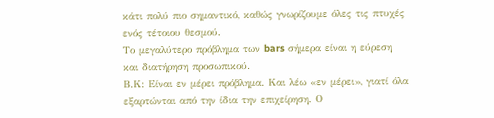κάτι πολύ πιο σημαντικό, καθώς γνωρίζουμε όλες τις πτυχές ενός τέτοιου θεσμού.
Το μεγαλύτερο πρόβλημα των bars σήμερα είναι η εύρεση και διατήρηση προσωπικού.
Β.Κ: Είναι εν μέρει πρόβλημα. Και λέω «εν μέρει», γιατί όλα εξαρτώνται από την ίδια την επιχείρηση. Ο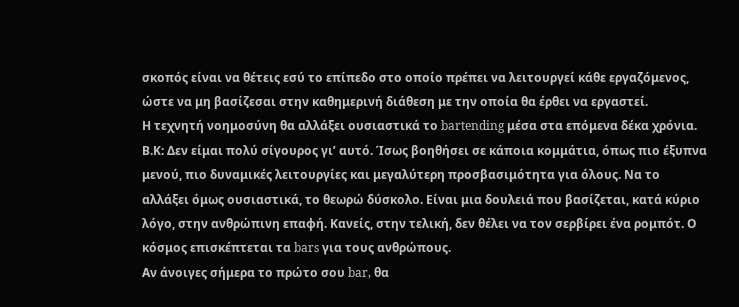σκοπός είναι να θέτεις εσύ το επίπεδο στο οποίο πρέπει να λειτουργεί κάθε εργαζόμενος, ώστε να μη βασίζεσαι στην καθημερινή διάθεση με την οποία θα έρθει να εργαστεί.
Η τεχνητή νοημοσύνη θα αλλάξει ουσιαστικά το bartending μέσα στα επόμενα δέκα χρόνια.
Β.Κ: Δεν είμαι πολύ σίγουρος γι’ αυτό. Ίσως βοηθήσει σε κάποια κομμάτια, όπως πιο έξυπνα μενού, πιο δυναμικές λειτουργίες και μεγαλύτερη προσβασιμότητα για όλους. Να το αλλάξει όμως ουσιαστικά, το θεωρώ δύσκολο. Είναι μια δουλειά που βασίζεται, κατά κύριο λόγο, στην ανθρώπινη επαφή. Κανείς, στην τελική, δεν θέλει να τον σερβίρει ένα ρομπότ. Ο κόσμος επισκέπτεται τα bars για τους ανθρώπους.
Αν άνοιγες σήμερα το πρώτο σου bar, θα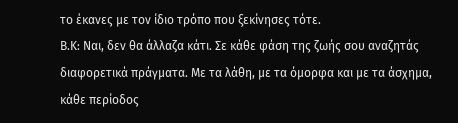το έκανες με τον ίδιο τρόπο που ξεκίνησες τότε.
Β.Κ: Ναι, δεν θα άλλαζα κάτι. Σε κάθε φάση της ζωής σου αναζητάς διαφορετικά πράγματα. Με τα λάθη, με τα όμορφα και με τα άσχημα, κάθε περίοδος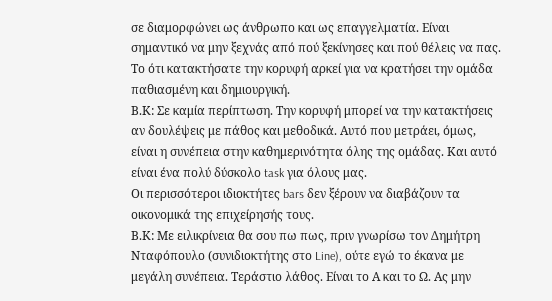σε διαμορφώνει ως άνθρωπο και ως επαγγελματία. Είναι σημαντικό να μην ξεχνάς από πού ξεκίνησες και πού θέλεις να πας.
Το ότι κατακτήσατε την κορυφή αρκεί για να κρατήσει την ομάδα παθιασμένη και δημιουργική.
Β.Κ: Σε καμία περίπτωση. Την κορυφή μπορεί να την κατακτήσεις αν δουλέψεις με πάθος και μεθοδικά. Αυτό που μετράει, όμως, είναι η συνέπεια στην καθημερινότητα όλης της ομάδας. Και αυτό είναι ένα πολύ δύσκολο task για όλους μας.
Οι περισσότεροι ιδιοκτήτες bars δεν ξέρουν να διαβάζουν τα οικονομικά της επιχείρησής τους.
Β.Κ: Με ειλικρίνεια θα σου πω πως, πριν γνωρίσω τον Δημήτρη Νταφόπουλο (συνιδιοκτήτης στο Line), ούτε εγώ το έκανα με μεγάλη συνέπεια. Τεράστιο λάθος. Είναι το Α και το Ω. Ας μην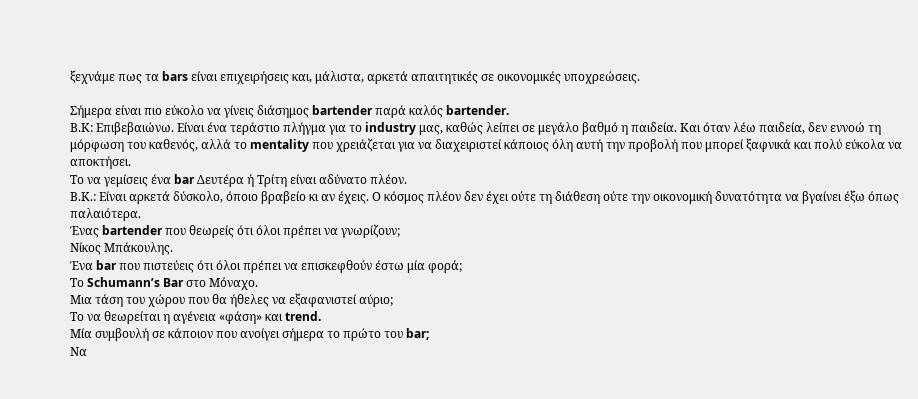ξεχνάμε πως τα bars είναι επιχειρήσεις και, μάλιστα, αρκετά απαιτητικές σε οικονομικές υποχρεώσεις.

Σήμερα είναι πιο εύκολο να γίνεις διάσημος bartender παρά καλός bartender.
Β.Κ: Επιβεβαιώνω. Είναι ένα τεράστιο πλήγμα για το industry μας, καθώς λείπει σε μεγάλο βαθμό η παιδεία. Και όταν λέω παιδεία, δεν εννοώ τη μόρφωση του καθενός, αλλά το mentality που χρειάζεται για να διαχειριστεί κάποιος όλη αυτή την προβολή που μπορεί ξαφνικά και πολύ εύκολα να αποκτήσει.
Το να γεμίσεις ένα bar Δευτέρα ή Τρίτη είναι αδύνατο πλέον.
Β.Κ.: Είναι αρκετά δύσκολο, όποιο βραβείο κι αν έχεις. Ο κόσμος πλέον δεν έχει ούτε τη διάθεση ούτε την οικονομική δυνατότητα να βγαίνει έξω όπως παλαιότερα.
Ένας bartender που θεωρείς ότι όλοι πρέπει να γνωρίζουν;
Νίκος Μπάκουλης.
Ένα bar που πιστεύεις ότι όλοι πρέπει να επισκεφθούν έστω μία φορά;
Το Schumann’s Bar στο Μόναχο.
Μια τάση του χώρου που θα ήθελες να εξαφανιστεί αύριο;
Το να θεωρείται η αγένεια «φάση» και trend.
Μία συμβουλή σε κάποιον που ανοίγει σήμερα το πρώτο του bar;
Να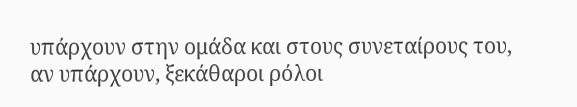υπάρχουν στην ομάδα και στους συνεταίρους του, αν υπάρχουν, ξεκάθαροι ρόλοι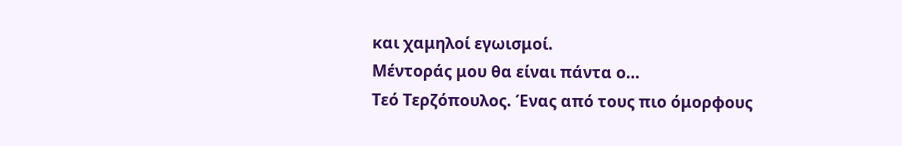και χαμηλοί εγωισμοί.
Μέντοράς μου θα είναι πάντα ο…
Τεό Τερζόπουλος. Ένας από τους πιο όμορφους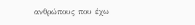ανθρώπους που έχω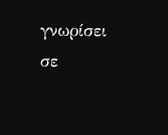γνωρίσει σε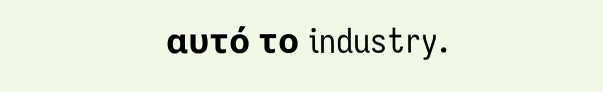αυτό το industry.